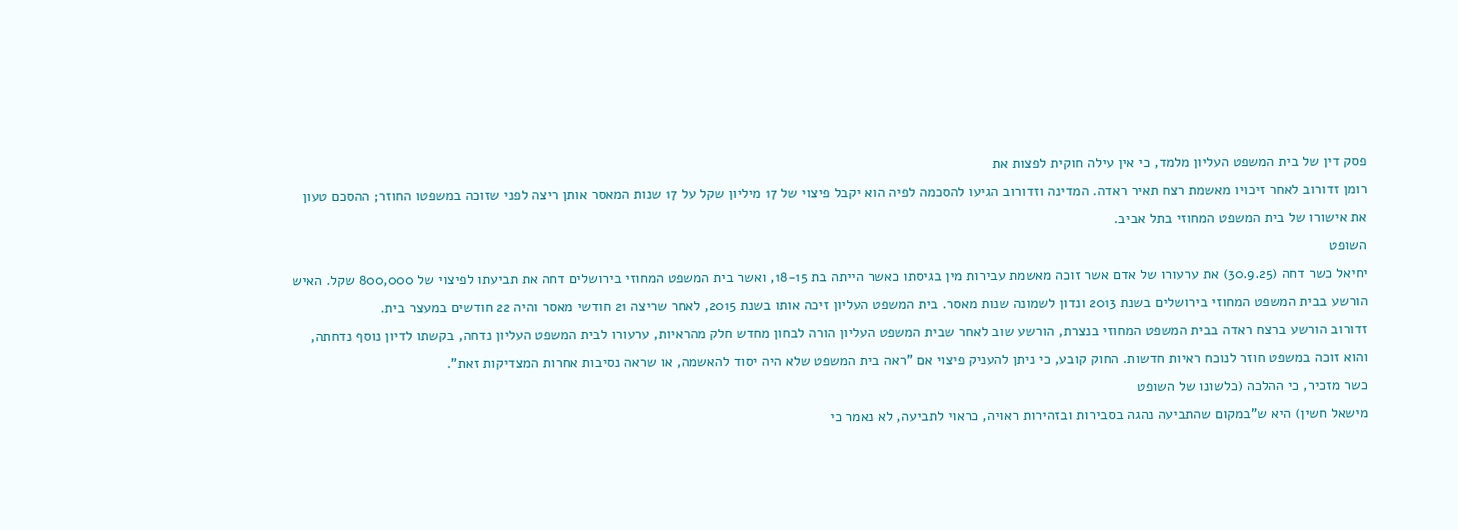פסק דין של בית המשפט העליון מלמד, כי אין עילה חוקית לפצות את
רומן זדורוב לאחר זיכויו מאשמת רצח תאיר ראדה. המדינה וזדורוב הגיעו להסכמה לפיה הוא יקבל פיצוי של 17 מיליון שקל על 17 שנות המאסר אותן ריצה לפני שזוכה במשפטו החוזר; ההסכם טעון את אישורו של בית המשפט המחוזי בתל אביב.
השופט
יחיאל כשר דחה (30.9.25) את ערעורו של אדם אשר זוכה מאשמת עבירות מין בגיסתו כאשר הייתה בת 18-15, ואשר בית המשפט המחוזי בירושלים דחה את תביעתו לפיצוי של 800,000 שקל. האיש הורשע בבית המשפט המחוזי בירושלים בשנת 2013 ונדון לשמונה שנות מאסר. בית המשפט העליון זיכה אותו בשנת 2015, לאחר שריצה 21 חודשי מאסר והיה 22 חודשים במעצר בית.
זדורוב הורשע ברצח ראדה בבית המשפט המחוזי בנצרת, הורשע שוב לאחר שבית המשפט העליון הורה לבחון מחדש חלק מהראיות, ערעורו לבית המשפט העליון נדחה, בקשתו לדיון נוסף נדחתה, והוא זוכה במשפט חוזר לנוכח ראיות חדשות. החוק קובע, כי ניתן להעניק פיצוי אם "ראה בית המשפט שלא היה יסוד להאשמה, או שראה נסיבות אחרות המצדיקות זאת".
כשר מזכיר, כי ההלכה (כלשונו של השופט
מישאל חשין) היא ש"במקום שהתביעה נהגה בסבירות ובזהירות ראויה, כראוי לתביעה, לא נאמר כי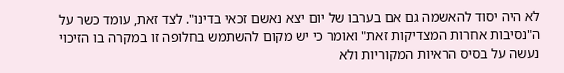לא היה יסוד להאשמה גם אם בערבו של יום יצא נאשם זכאי בדינו". לצד זאת, עומד כשר על ה"נסיבות אחרות המצדיקות זאת" ואומר כי יש מקום להשתמש בחלופה זו במקרה בו הזיכוי נעשה על בסיס הראיות המקוריות ולא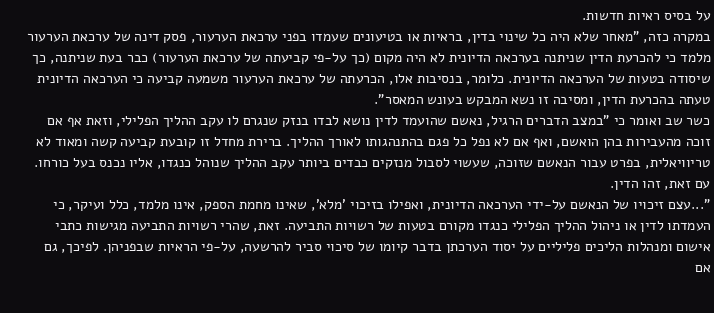על בסיס ראיות חדשות.
במקרה כזה, "מאחר שלא היה כל שינוי בדין, בראיות או בטיעונים שעמדו בפני ערכאת הערעור, פסק דינה של ערכאת הערעור מלמד כי להכרעת הדין שניתנה בערכאה הדיונית לא היה מקום (כך על-פי קביעתה של ערכאת הערעור) כבר בעת שניתנה, כך שיסודה בטעות של הערכאה הדיונית. כלומר, בנסיבות אלו, הכרעתה של ערכאת הערעור משמעה קביעה כי הערכאה הדיונית טעתה בהכרעת הדין, ומסיבה זו נשא המבקש בעונש המאסר".
כשר שב ואומר כי "במצב הדברים הרגיל, נאשם שהועמד לדין נושא לבדו בנזק שנגרם לו עקב ההליך הפלילי, וזאת אף אם זוכה מהעבירות בהן הואשם, ואף אם לא נפל כל פגם בהתנהגותו לאורך ההליך. ברירת מחדל זו קובעת קביעה קשה ומאוד לא טריוויאלית, בפרט עבור הנאשם שזוכה, שעשוי לסבול מנזקים כבדים ביותר עקב ההליך שנוהל כנגדו, אליו נכנס בעל כורחו. עם זאת, זהו הדין.
"...עצם זיכויו של הנאשם על-ידי הערכאה הדיונית, ואפילו בזיכוי 'מלא', שאינו מחמת הספק, אינו מלמד, כלל ועיקר, כי העמדתו לדין או ניהול ההליך הפלילי כנגדו מקורם בטעות של רשויות התביעה. זאת, שהרי רשויות התביעה מגישות כתבי אישום ומנהלות הליכים פליליים על יסוד הערכתן בדבר קיומו של סיכוי סביר להרשעה, על-פי הראיות שבפניהן. לפיכך, גם אם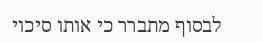לבסוף מתברר כי אותו סיכוי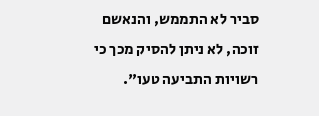סביר לא התממש, והנאשם זוכה, לא ניתן להסיק מכך כי רשויות התביעה טעו".